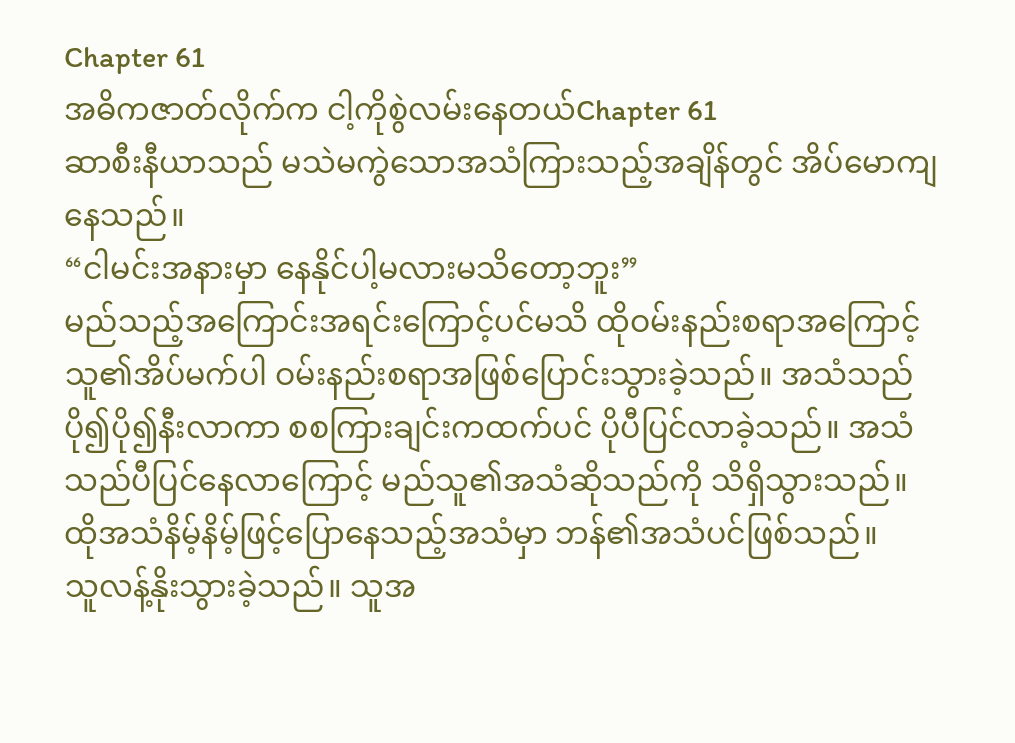Chapter 61
အဓိကဇာတ်လိုက်က ငါ့ကိုစွဲလမ်းနေတယ်Chapter 61
ဆာစီးနီယာသည် မသဲမကွဲသောအသံကြားသည့်အချိန်တွင် အိပ်မောကျနေသည်။
“ငါမင်းအနားမှာ နေနိုင်ပါ့မလားမသိတော့ဘူး”
မည်သည့်အကြောင်းအရင်းကြောင့်ပင်မသိ ထိုဝမ်းနည်းစရာအကြောင့် သူ၏အိပ်မက်ပါ ဝမ်းနည်းစရာအဖြစ်ပြောင်းသွားခဲ့သည်။ အသံသည်ပို၍ပို၍နီးလာကာ စစကြားချင်းကထက်ပင် ပိုပီပြင်လာခဲ့သည်။ အသံသည်ပီပြင်နေလာကြောင့် မည်သူ၏အသံဆိုသည်ကို သိရှိသွားသည်။ ထိုအသံနိမ့်နိမ့်ဖြင့်ပြောနေသည့်အသံမှာ ဘန်၏အသံပင်ဖြစ်သည်။
သူလန့်နိုးသွားခဲ့သည်။ သူအ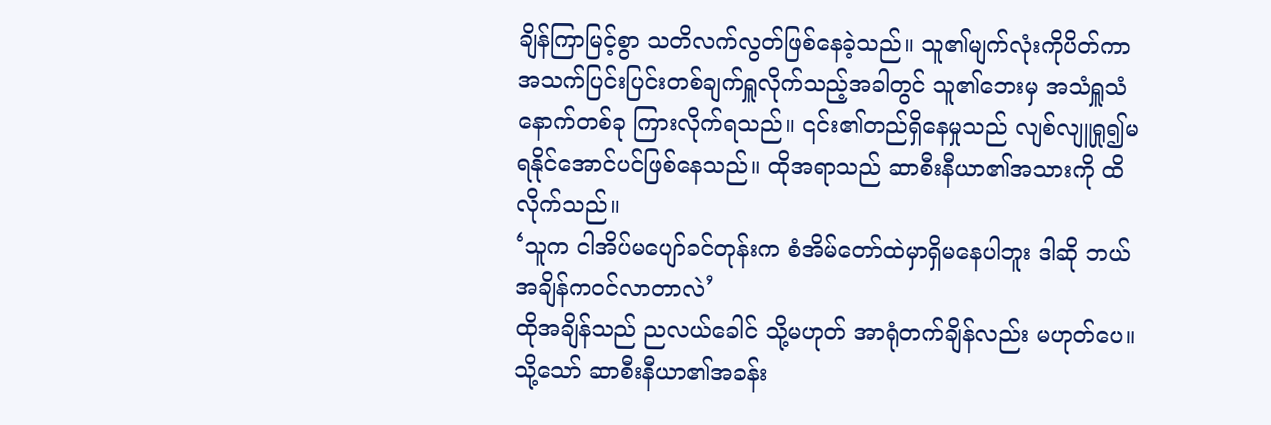ချိန်ကြာမြင့်စွာ သတိလက်လွတ်ဖြစ်နေခဲ့သည်။ သူ၏မျက်လုံးကိုပိတ်ကာ အသက်ပြင်းပြင်းတစ်ချက်ရှူလိုက်သည့်အခါတွင် သူ၏ဘေးမှ အသံရှူသံနောက်တစ်ခု ကြားလိုက်ရသည်။ ၎င်း၏တည်ရှိနေမှုသည် လျစ်လျူရှု၍မရနိုင်အောင်ပင်ဖြစ်နေသည်။ ထိုအရာသည် ဆာစီးနီယာ၏အသားကို ထိလိုက်သည်။
‘သူက ငါအိပ်မပျော်ခင်တုန်းက စံအိမ်တော်ထဲမှာရှိမနေပါဘူး ဒါဆို ဘယ်အချိန်ကဝင်လာတာလဲ’
ထိုအချိန်သည် ညလယ်ခေါင် သို့မဟုတ် အာရုံတက်ချိန်လည်း မဟုတ်ပေ။ သို့သော် ဆာစီးနီယာ၏အခန်း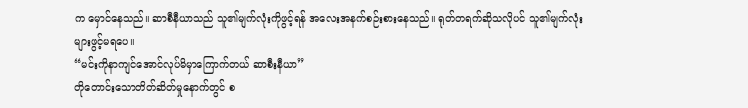က မှောင်နေသည်။ ဆာစီနီယာသည် သူ၏မျက်လုံးကိုဖွင့်ရန် အလေးအနက်စဉ်းစားနေသည်။ ရုတ်တရက်ဆိုသလိုပင် သူ၏မျက်လုံးများဖွင့်မရပေ။
“မင်းကိုနာကျင်အောင်လုပ်မိမှာကြောက်တယ် ဆာစီးနီယာ”
တိုတောင်းသောတိတ်ဆိတ်မှုနောက်တွင် စ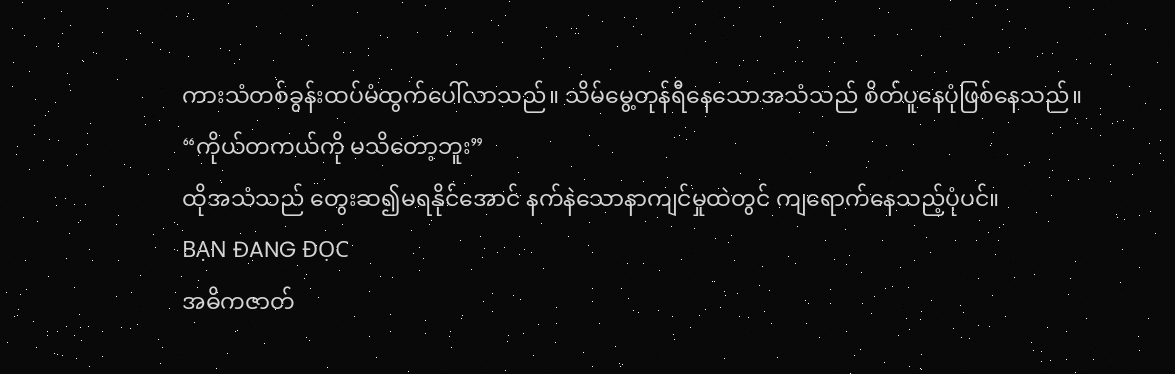ကားသံတစ်ခွန်းထပ်မံထွက်ပေါ်လာသည်။ သိမ်မွေ့တုန်ရီနေသောအသံသည် စိတ်ပူနေပုံဖြစ်နေသည်။
“ကိုယ်တကယ်ကို မသိတော့ဘူး”
ထိုအသံသည် တွေးဆ၍မရနိုင်အောင် နက်နဲသောနာကျင်မှုထဲတွင် ကျရောက်နေသည့်ပုံပင်။
BẠN ĐANG ĐỌC
အဓိကဇာတ်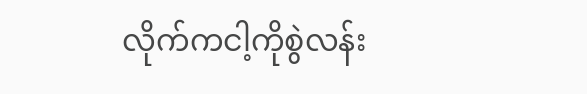လိုက်ကငါ့ကိုစွဲလန်း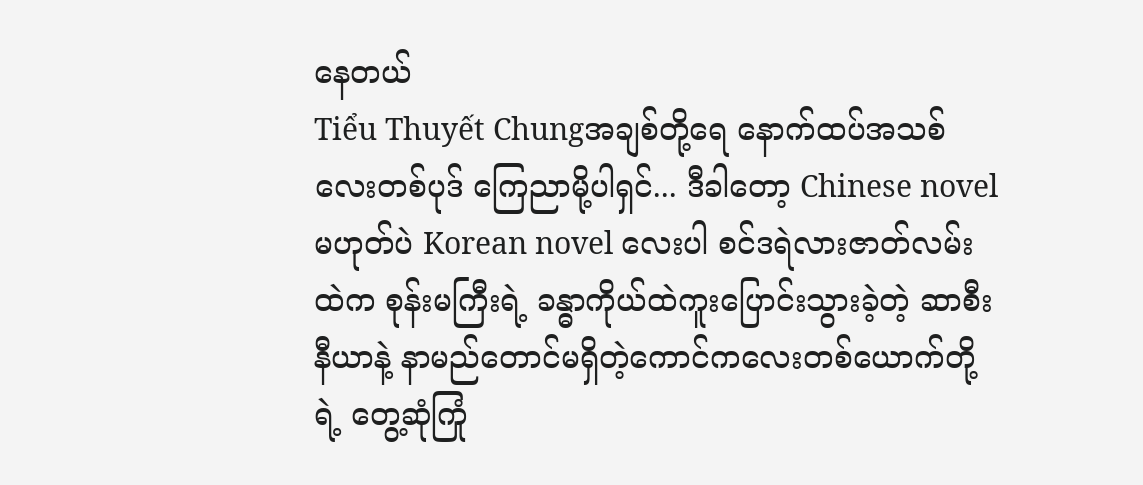နေတယ်
Tiểu Thuyết Chungအချစ်တို့ရေ နောက်ထပ်အသစ်လေးတစ်ပုဒ် ကြေညာမို့ပါရှင်... ဒီခါတော့ Chinese novel မဟုတ်ပဲ Korean novel လေးပါ စင်ဒရဲလားဇာတ်လမ်းထဲက စုန်းမကြီးရဲ့ ခန္ဓာကိုယ်ထဲကူးပြောင်းသွားခဲ့တဲ့ ဆာစီးနီယာနဲ့ နာမည်တောင်မရှိတဲ့ကောင်ကလေးတစ်ယောက်တို့ရဲ့ တွေ့ဆုံကြုံ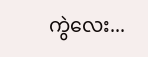ကွဲလေး...